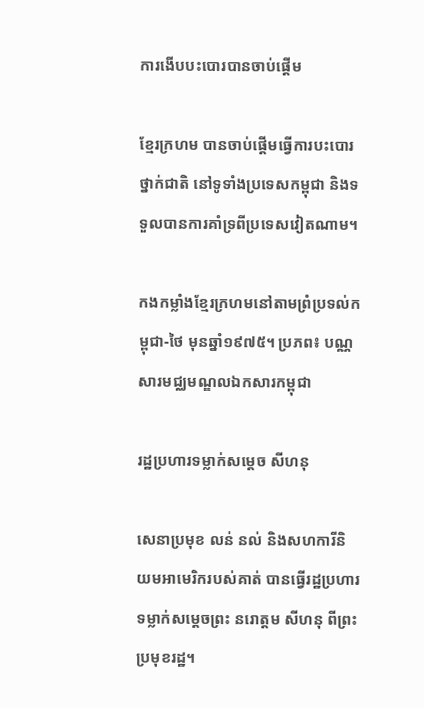ការងើបបះបោរបានចាប់ផ្តើម

ខ្មែរក្រហម បានចាប់ផ្ដើមធ្វើការបះបោរថ្នាក់ជាតិ នៅទូទាំងប្រទេសកម្ពុជា និងទទួលបានការគាំទ្រពីប្រទេសវៀតណាម។

កងកម្លាំងខ្មែរក្រហមនៅតាមព្រំប្រទល់កម្ពុជា-ថៃ មុនឆ្នាំ១៩៧៥។ ប្រភព៖ បណ្ណសារមជ្ឈមណ្ឌលឯកសារកម្ពុជា

រដ្ឋប្រហារទម្លាក់សម្ដេច សីហនុ

សេនាប្រមុខ លន់ នល់ និងសហការីនិយមអាមេរិករបស់គាត់ បានធ្វើរដ្ឋប្រហារ ទម្លាក់សម្តេចព្រះ នរោត្តម សីហនុ ពីព្រះប្រមុខរដ្ឋ។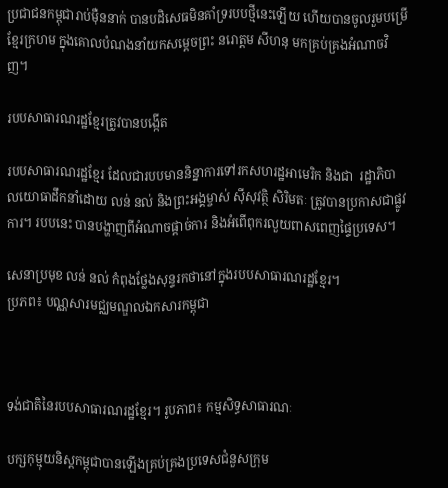ប្រជាជនកម្ពុជារាប់ម៉ឺននាក់ បានបដិសេធមិនគាំទ្ររបបថ្មីនេះឡើយ ហើយបានចូលរួមបម្រើខ្មែរក្រហម ក្នុងគោលបំណងនាំយកសម្ដេចព្រះ នរោត្តម សីហនុ មកគ្រប់គ្រងអំណាចវិញ។

របបសាធារណរដ្ឋខ្មែរត្រូវបានបង្កើត

របបសាធារណរដ្ឋខ្មែរ ដែលជារបបមាននិន្នាការទៅរកសហរដ្ឋអាមេរិក និងជា  រដ្ឋាភិបាលយោធាដឹកនាំដោយ លន់ នល់ និងព្រះអង្គម្ចាស់ ស៊ីសុវត្ថិ សិរិមតៈ ត្រូវបានប្រកាសជាផ្លូវការ។ របបនេះ បានបង្ហាញពីអំណាចផ្តាច់ការ និងអំពើពុករលួយពាសពេញផ្ទៃប្រទេស។

សេនាប្រមុខ លន់ នល់ កំពុងថ្លែងសុន្ទរកថានៅក្នុងរបបសាធារណរដ្ឋខ្មែរ។
ប្រភព៖ បណ្ណសារមជ្ឈមណ្ឌលឯកសារកម្ពុជា



ទង់ជាតិនៃរបបសាធារណរដ្ឋខ្មែរ។ រូបភាព៖ កម្មសិទ្ធសាធារណៈ

បក្សកុម្មុយនិស្តកម្ពុជាបានឡើងគ្រប់គ្រងប្រទេសជំនួសក្រុម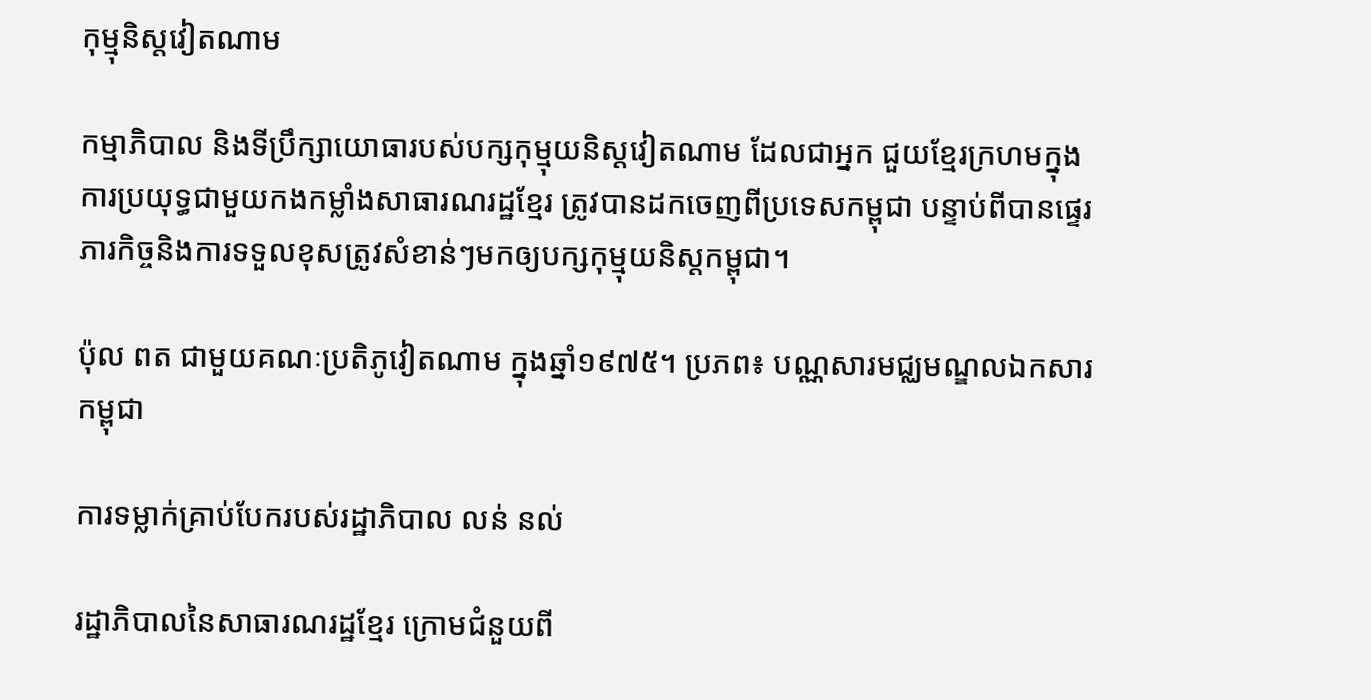កុម្មុនិស្ដវៀតណាម

កម្មាភិបាល និងទីប្រឹក្សាយោធារបស់បក្សកុម្មុយនិស្តវៀតណាម ដែលជាអ្នក ជួយខ្មែរក្រហមក្នុងការប្រយុទ្ធជាមួយកងកម្លាំងសាធារណរដ្ឋខ្មែរ ត្រូវបានដកចេញពីប្រទេសកម្ពុជា បន្ទាប់ពីបានផ្ទេរភារកិច្ចនិងការទទួលខុសត្រូវសំខាន់ៗមកឲ្យបក្សកុម្មុយនិស្តកម្ពុជា។

ប៉ុល ពត ជាមួយគណៈប្រតិភូវៀតណាម ក្នុងឆ្នាំ១៩៧៥។ ប្រភព៖ បណ្ណសារមជ្ឈមណ្ឌលឯកសារកម្ពុជា

ការទម្លាក់គ្រាប់បែករបស់រដ្ឋាភិបាល លន់ នល់

រដ្ឋាភិបាលនៃសាធារណរដ្ឋខ្មែរ ក្រោមជំនួយពី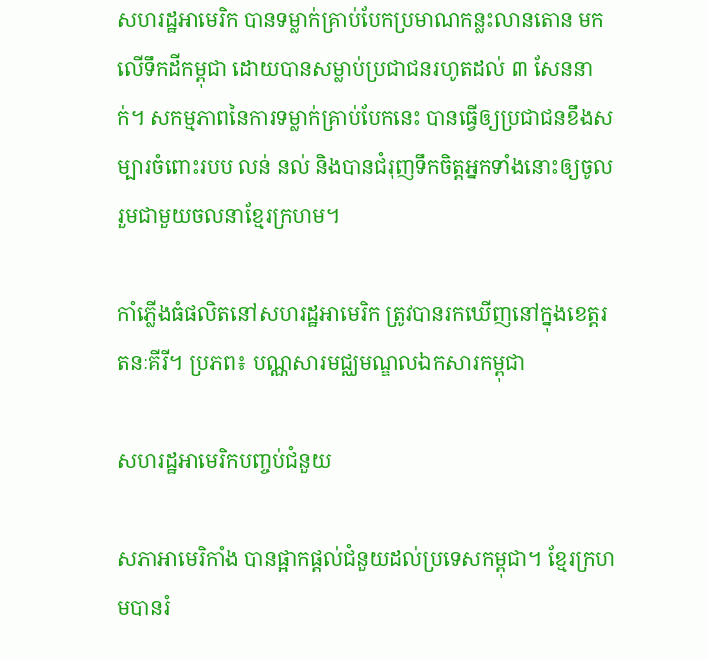សហរដ្ឋអាមេរិក បានទម្លាក់គ្រាប់បែកប្រមាណកន្លះលានតោន មកលើទឹកដីកម្ពុជា ដោយបានសម្លាប់ប្រជាជនរហូតដល់ ៣ សែននាក់។ សកម្មភាពនៃការទម្លាក់គ្រាប់បែកនេះ បានធ្វើឲ្យប្រជាជនខឹងសម្បារចំពោះរបប លន់ នល់ និងបានជំរុញទឹកចិត្តអ្នកទាំងនោះឲ្យចូលរួមជាមួយចលនាខ្មែរក្រហម។

កាំភ្លើងធំផលិតនៅសហរដ្ឋអាមេរិក ត្រូវបានរកឃើញនៅក្នុងខេត្តរតនៈគីរី។ ប្រភព៖ បណ្ណសារមជ្ឈមណ្ឌលឯកសារកម្ពុជា

សហរដ្ឋអាមេរិកបញ្ចប់ជំនួយ

សភាអាមេរិកាំង បានផ្អាកផ្ដល់ជំនួយដល់ប្រទេសកម្ពុជា។ ខ្មែរក្រហមបានរំ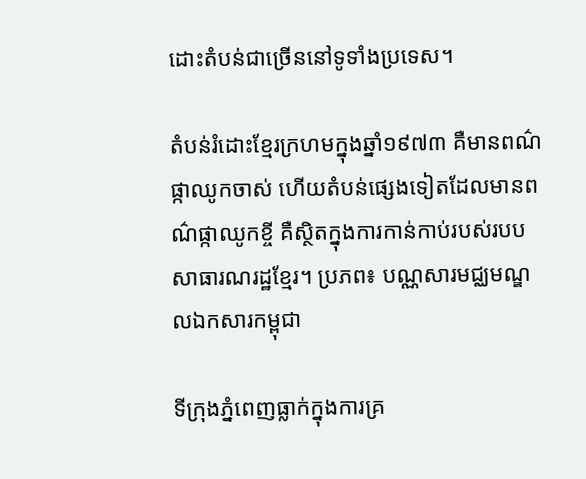ដោះតំបន់ជាច្រើននៅទូទាំងប្រទេស។

តំបន់រំដោះខ្មែរក្រហមក្នុងឆ្នាំ១៩៧៣ គឺមានពណ៌ផ្កាឈូកចាស់ ហើយតំបន់ផ្សេងទៀតដែលមានពណ៌ផ្កាឈូកខ្ចី គឺស្ថិតក្នុងការកាន់កាប់របស់របបសាធារណរដ្ឋខ្មែរ។ ប្រភព៖ បណ្ណសារមជ្ឈមណ្ឌលឯកសារកម្ពុជា

ទីក្រុងភ្នំពេញធ្លាក់ក្នុងការគ្រ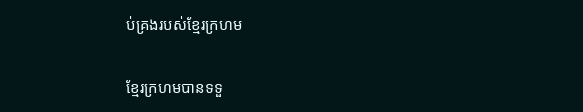ប់គ្រងរបស់ខ្មែរក្រហម

ខ្មែរក្រហមបានទទួ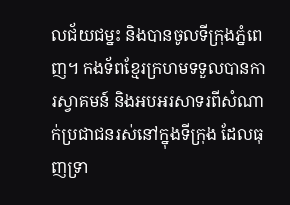លជ័យជម្នះ និងបានចូលទីក្រុងភ្នំពេញ។ កងទ័ពខ្មែរក្រហមទទួលបានការស្វាគមន៍ និងអបអរសាទរពីសំណាក់ប្រជាជនរស់នៅក្នុងទីក្រុង ដែលធុញទ្រា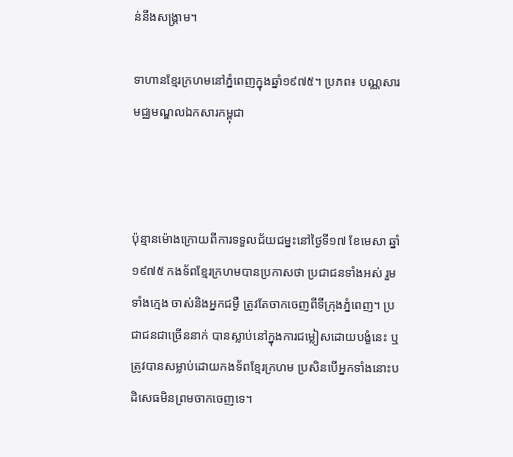ន់នឹងសង្គ្រាម។

ទាហានខ្មែរក្រហមនៅភ្នំពេញក្នុងឆ្នាំ១៩៧៥។ ប្រភព៖ បណ្ណសារមជ្ឈមណ្ឌលឯកសារកម្ពុជា



ប៉ុន្មានម៉ោងក្រោយពីការទទួលជ័យជម្នះនៅថ្ងៃទី១៧ ខែមេសា ឆ្នាំ១៩៧៥ កងទ័ពខ្មែរក្រហមបានប្រកាសថា ប្រជាជនទាំងអស់ រួមទាំងក្មេង ចាស់និងអ្នកជម្ងឺ ត្រូវតែចាកចេញពីទីក្រុងភ្នំពេញ។ ប្រជាជនជាច្រើននាក់ បានស្លាប់នៅក្នុងការជម្លៀសដោយបង្ខំនេះ ឬត្រូវបានសម្លាប់ដោយកងទ័ពខ្មែរក្រហម ប្រសិនបើអ្នកទាំងនោះបដិសេធមិនព្រមចាកចេញទេ។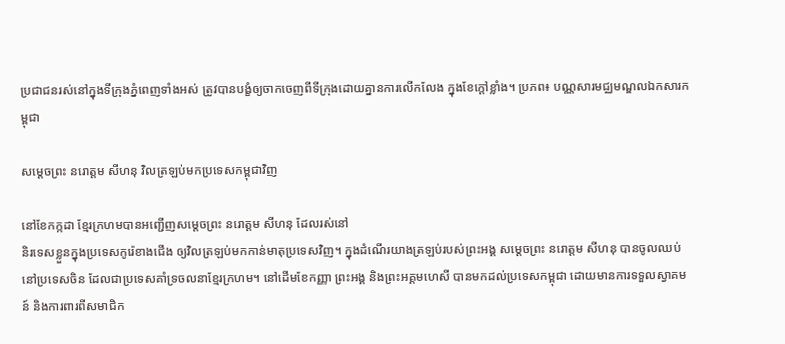ប្រជាជនរស់នៅក្នុងទីក្រុងភ្នំពេញទាំងអស់ ត្រូវបានបង្ខំឲ្យចាកចេញពីទីក្រុងដោយគ្នានការលើកលែង ក្នុងខែក្តៅខ្លាំង។ ប្រភព៖ បណ្ណសារមជ្ឈមណ្ឌលឯកសារកម្ពុជា

សម្ដេចព្រះ នរោត្តម សីហនុ វិលត្រឡប់មកប្រទេសកម្ពុជាវិញ

នៅខែកក្កដា ខ្មែរក្រហមបានអញ្ជើញសម្តេចព្រះ នរោត្តម សីហនុ ដែលរស់នៅ
និរទេសខ្លួនក្នុងប្រទេសកូរ៉េខាងជើង ឲ្យវិលត្រឡប់មកកាន់មាតុប្រទេសវិញ។ ក្នុងដំណើរយាងត្រឡប់របស់ព្រះអង្គ សម្ដេចព្រះ នរោត្តម សីហនុ បានចូលឈប់នៅប្រទេសចិន ដែលជាប្រទេសគាំទ្រចលនាខ្មែរក្រហម។ នៅដើមខែកញ្ញា ព្រះអង្គ និងព្រះអគ្គមហេសី បានមកដល់ប្រទេសកម្ពុជា ដោយមានការទទួលស្វាគមន៍ និងការពារពីសមាជិក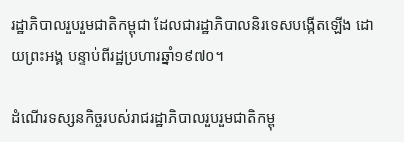រដ្ឋាភិបាលរួបរួមជាតិកម្ពុជា ដែលជារដ្ឋាភិបាលនិរទេសបង្កើតឡើង ដោយព្រះអង្គ បន្ទាប់ពីរដ្ឋប្រហារឆ្នាំ១៩៧០។

ដំណើរទស្សនកិច្ចរបស់រាជរដ្ឋាភិបាលរួបរួមជាតិកម្ពុ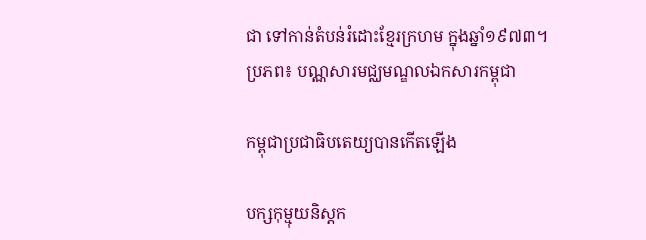ជា ទៅកាន់តំបន់រំដោះខ្មែរក្រហម ក្នុងឆ្នាំ១៩៧៣។
ប្រភព៖ បណ្ណសារមជ្ឈមណ្ឌលឯកសារកម្ពុជា

កម្ពុជាប្រជាធិបតេយ្យបានកើតឡើង

បក្សកុម្មុយនិស្តក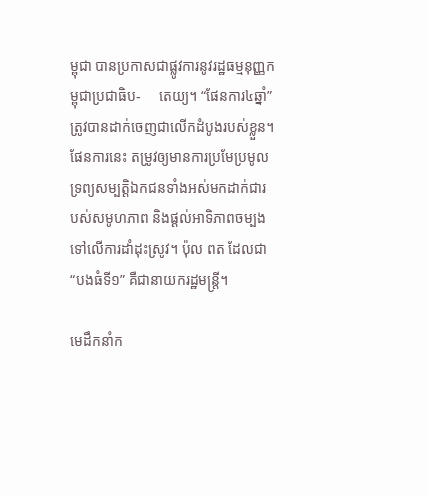ម្ពុជា បានប្រកាសជាផ្លូវការនូវរដ្ឋធម្មនុញ្ញកម្ពុជាប្រជាធិប-     តេយ្យ។ “ផែនការ៤ឆ្នាំ” ត្រូវបានដាក់ចេញជាលើកដំបូងរបស់ខ្លួន។ ផែនការនេះ តម្រូវឲ្យមានការប្រមែប្រមូលទ្រព្យសម្បត្តិឯកជនទាំងអស់មកដាក់ជារបស់សមូហភាព និងផ្ដល់អាទិភាពចម្បងទៅលើការដាំដុះស្រូវ។ ប៉ុល ពត ដែលជា “បងធំទី១” គឺជានាយករដ្ឋមន្រ្តី។

មេដឹកនាំក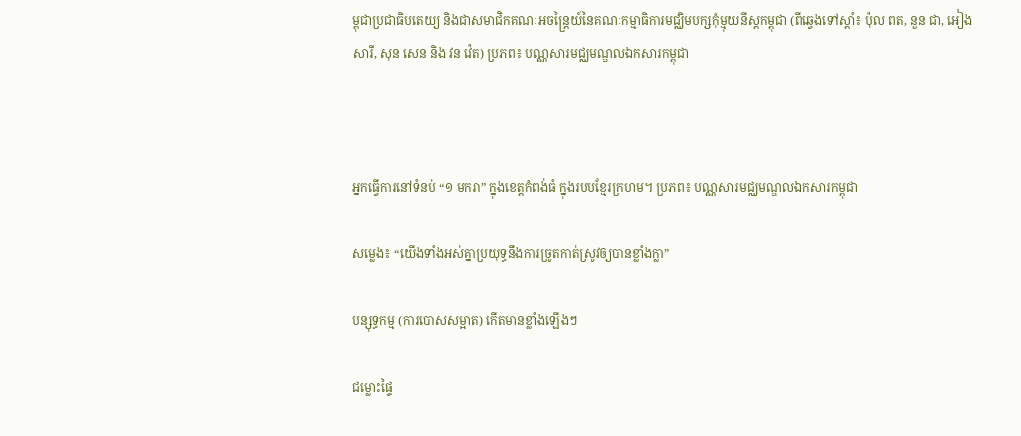ម្ពុជាប្រជាធិបតេយ្យ និងជាសមាជិកគណៈអចន្ត្រៃយ៍នៃគណៈកម្មាធិការមជ្ឈិមបក្សកុំម្មុយនីស្តកម្ពុជា (ពីឆ្វេងទៅស្តាំ៖ ប៉ុល ពត, នួន ជា, អៀង សារី, សុន សេន និង វន វ៉េត) ប្រភព៖ បណ្ណសារមជ្ឈមណ្ឌលឯកសារកម្ពុជា



អ្នកធ្វើការនៅទំនប់ “១ មករា” ក្នុងខេត្តកំពង់ធំ ក្នុងរបបខ្មែរក្រហម។ ប្រភព៖ បណ្ណសារមជ្ឈមណ្ឌលឯកសារកម្ពុជា

សម្លេង៖ “យើងទាំងអស់គ្នាប្រយុទ្ធនឹងការច្រូតកាត់ស្រូវឲ្យបានខ្លាំងក្លា”

បន្សុទ្ធកម្ម (ការបោសសម្អាត) កើតមានខ្លាំងឡើងៗ

ជម្លោះផ្ទៃ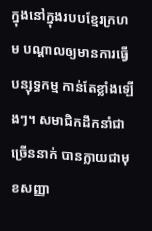ក្នុងនៅក្នុងរបបខ្មែរក្រហម បណ្តាលឲ្យមានការធ្វើបន្សុទ្ធកម្ម កាន់តែខ្លាំងឡើងៗ។ សមាជិកដឹកនាំជាច្រើននាក់ បានក្លាយជាមុខសញ្ញា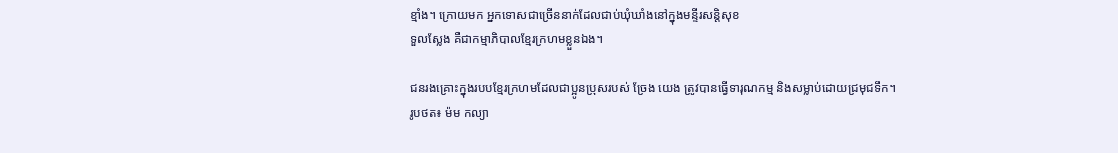ខ្មាំង។ ក្រោយមក អ្នកទោសជាច្រើននាក់ដែលជាប់ឃុំឃាំងនៅក្នុងមន្ទីរសន្តិសុខ
ទួលស្លែង គឺជាកម្មាភិបាលខ្មែរក្រហមខ្លួនឯង។

ជនរងគ្រោះក្នុងរបបខ្មែរក្រហមដែលជាប្អូនប្រុសរបស់ ច្រែង យេង ត្រូវបានធ្វើទារុណកម្ម និងសម្លាប់ដោយជ្រមុជទឹក។
រូបថត៖ ម៉ម កល្យា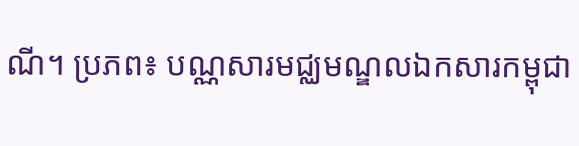ណី។ ប្រភព៖ បណ្ណសារមជ្ឈមណ្ឌលឯកសារកម្ពុជា